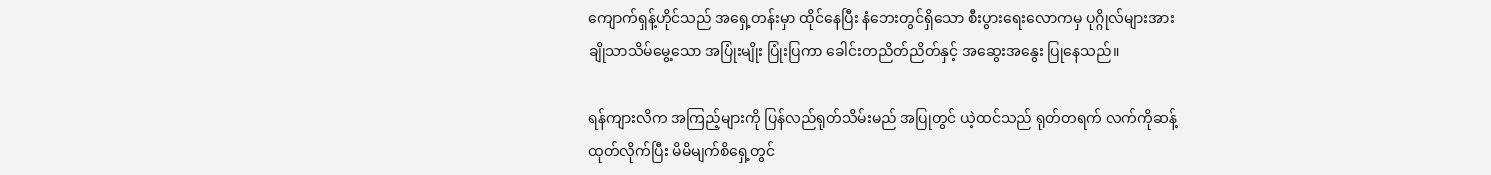ကျောက်ရှန့်ဟိုင်သည် အရှေ့တန်းမှာ ထိုင်နေပြီး နံဘေးတွင်ရှိသော စီးပွားရေးလောကမှ ပုဂ္ဂိုလ်များအား ချိုသာသိမ်မွေ့သော အပြုံးမျိုး ပြုံးပြကာ ခေါင်းတညိတ်ညိတ်နှင့် အဆွေးအနွေး ပြုနေသည်။

ရန်ကျားလိက အကြည့်များကို ပြန်လည်ရုတ်သိမ်းမည် အပြုတွင် ယဲ့ထင်သည် ရုတ်တရက် လက်ကိုဆန့်ထုတ်လိုက်ပြီး မိမိမျက်စိရှေ့တွင်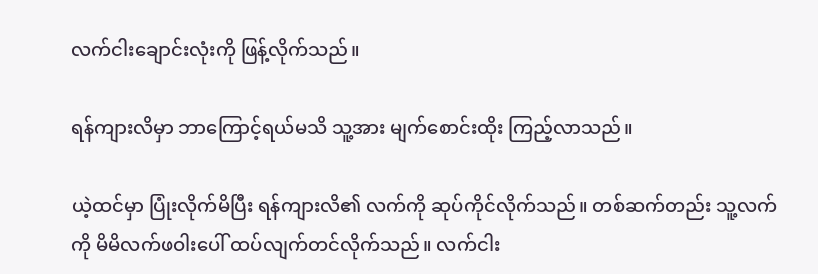လက်ငါးချောင်းလုံးကို ဖြန့်လိုက်သည်။

ရန်ကျားလိမှာ ဘာကြောင့်ရယ်မသိ သူ့အား မျက်စောင်းထိုး ကြည့်လာသည်။

ယဲ့ထင်မှာ ပြုံးလိုက်မိပြီး ရန်ကျားလိ၏ လက်ကို ဆုပ်ကိုင်လိုက်သည်။ တစ်ဆက်တည်း သူ့လက်ကို မိမိလက်ဖဝါးပေါ် ထပ်လျက်တင်လိုက်သည်။ လက်ငါး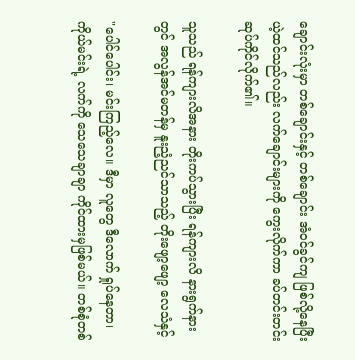ချောင်းလုံးမှာ တစ်ချောင်းနှင့် တစ်ချောင်း အံဝင်ခွင်ကျ ဖြစ်လို့နေပြီး ယဲ့ထင်သည်လည်း လက်ချောင်းများကို ကွေးလိုက်ကာ ခပ်တင်းတင်း ဆုပ်ကိုင်လိုက်၏။

သူသည် ရန်ကျားလိအနား တိုးကပ်သွားပြီး ရန်ကျားလိ နားရွက်နားတွင် အလွန်အင်မတန်မှ နူးညံ့ညင်သာသည့် တိုးဖျော့ဖျော့ လေသံနှင့်

"ပေါင်ပေါင်း၊ မင်းကြည့်လေ။ ဒီမှာ လူတွေ ဒီလောက် ရှုပ်နေတာ၊ ကိုယ်မင်းရဲ့ လက်ကို သေသေချာချာ ကိုင်ထားမှဖြစ်မယ်။ တစ်စုံတစ်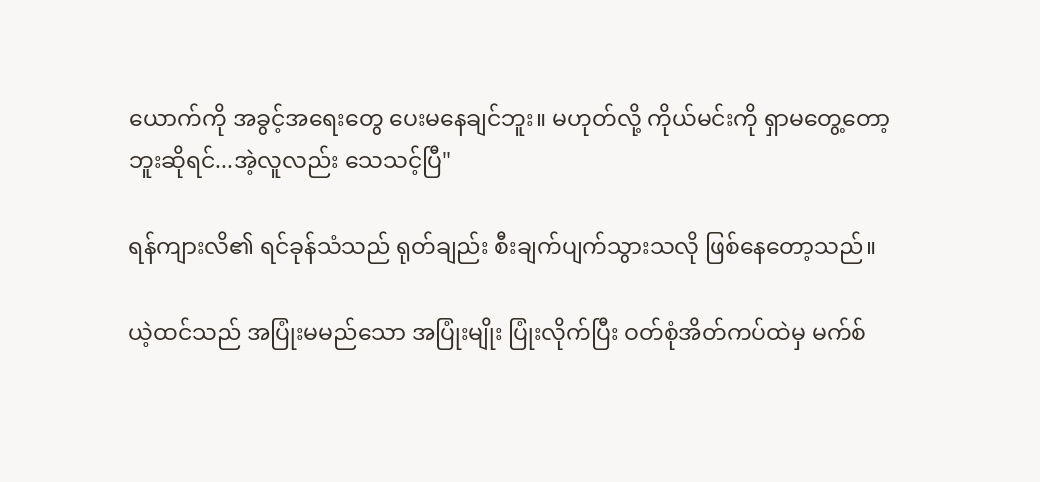ယောက်ကို အခွင့်အရေးတွေ ပေးမနေချင်ဘူး။ မဟုတ်လို့ ကိုယ်မင်းကို ရှာမတွေ့တော့ဘူးဆိုရင်...အဲ့လူလည်း သေသင့်ပြီ"

ရန်ကျားလိ၏ ရင်ခုန်သံသည် ရုတ်ချည်း စီးချက်ပျက်သွားသလို ဖြစ်နေတော့သည်။

ယဲ့ထင်သည် အပြုံးမမည်သော အပြုံးမျိုး ပြုံးလိုက်ပြီး ဝတ်စုံအိတ်ကပ်ထဲမှ မက်စ်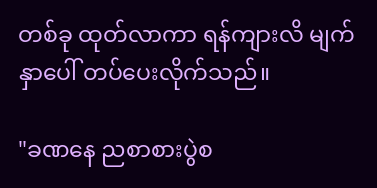တစ်ခု ထုတ်လာကာ ရန်ကျားလိ မျက်နှာပေါ် တပ်ပေးလိုက်သည်။

"ခဏနေ ညစာစားပွဲစ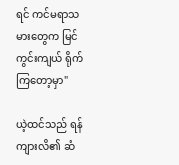ရင် ကင်မရာသမားတွေက မြင်ကွင်းကျယ် ရိုက်ကြတော့မှာ"

ယဲ့ထင်သည် ရန်ကျားလိ၏ ဆံ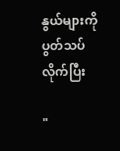နွယ်များကို ပွတ်သပ်လိုက်ပြီး

"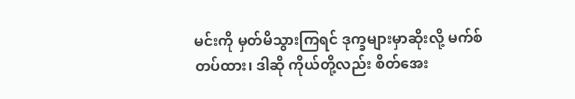မင်းကို မှတ်မိသွားကြရင် ဒုက္ခများမှာဆိုးလို့ မက်စ်တပ်ထား၊ ဒါဆို ကိုယ်တို့လည်း စိတ်အေး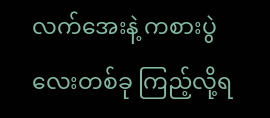လက်အေးနဲ့ ကစားပွဲလေးတစ်ခု ကြည့်လို့ရ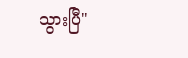သွားပြီ"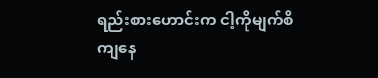ရည်းစားဟောင်းက ငါ့ကိုမျက်စိကျနေ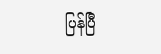ပြန်ပြီ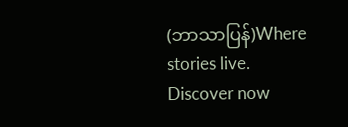(ဘာသာပြန်)Where stories live. Discover now